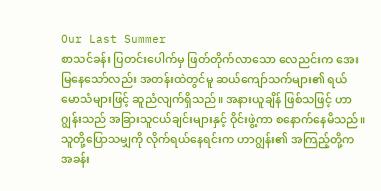Our Last Summer
စာသင်ခန်း ပြတင်းပေါက်မှ ဖြတ်တိုက်လာသော လေညင်းက အေးမြနေသော်လည်း အတန်းထဲတွင်မူ ဆယ်ကျော်သက်များ၏ ရယ်မောသံများဖြင့် ဆူညံလျက်ရှိသည်။ အနားယူချိန် ဖြစ်သဖြင့် ဟာဂျွန်းသည် အခြားသူငယ်ချင်းများနှင့် ဝိုင်းဖွဲ့ကာ စနောက်နေမိသည်။ သူတို့ပြောသမျှကို လိုက်ရယ်နေရင်းက ဟာဂျွန်း၏ အကြည့်တို့က အခန်း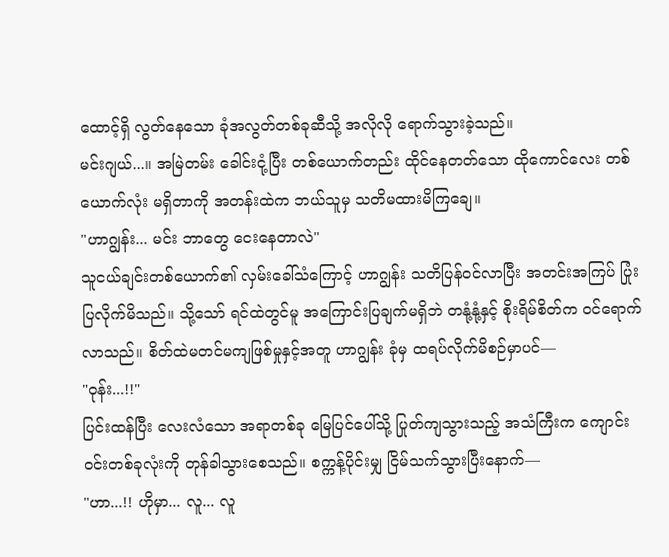ထောင့်ရှိ လွတ်နေသော ခုံအလွတ်တစ်ခုဆီသို့ အလိုလို ရောက်သွားခဲ့သည်။
မင်းဂျယ်...။ အမြဲတမ်း ခေါင်းငုံ့ပြီး တစ်ယောက်တည်း ထိုင်နေတတ်သော ထိုကောင်လေး တစ်ယောက်လုံး မရှိတာကို အတန်းထဲက ဘယ်သူမှ သတိမထားမိကြချေ။
"ဟာဂျွန်း... မင်း ဘာတွေ ငေးနေတာလဲ"
သူငယ်ချင်းတစ်ယောက်၏ လှမ်းခေါ်သံကြောင့် ဟာဂျွန်း သတိပြန်ဝင်လာပြီး အတင်းအကြပ် ပြုံးပြလိုက်မိသည်။ သို့သော် ရင်ထဲတွင်မူ အကြောင်းပြချက်မရှိဘဲ တနုံ့နုံ့နှင့် စိုးရိမ်စိတ်က ဝင်ရောက်လာသည်။ စိတ်ထဲမတင်မကျဖြစ်မှုနှင့်အတူ ဟာဂျွန်း ခုံမှ ထရပ်လိုက်မိစဉ်မှာပင်—
"ဝုန်း...!!"
ပြင်းထန်ပြီး လေးလံသော အရာတစ်ခု မြေပြင်ပေါ်သို့ ပြုတ်ကျသွားသည့် အသံကြီးက ကျောင်းဝင်းတစ်ခုလုံးကို တုန်ခါသွားစေသည်။ စက္ကန့်ပိုင်းမျှ ငြိမ်သက်သွားပြီးနောက်—
"ဟာ...!! ဟိုမှာ... လူ... လူ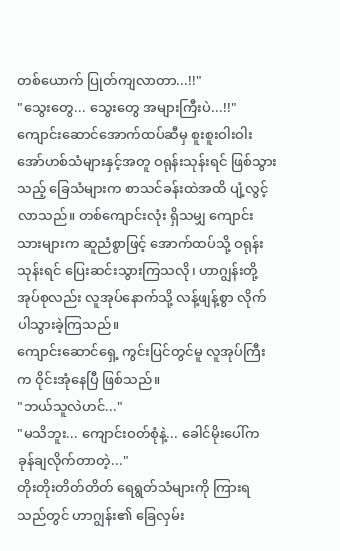တစ်ယောက် ပြုတ်ကျလာတာ...!!"
"သွေးတွေ... သွေးတွေ အများကြီးပဲ...!!"
ကျောင်းဆောင်အောက်ထပ်ဆီမှ စူးစူးဝါးဝါး အော်ဟစ်သံများနှင့်အတူ ဝရုန်းသုန်းရင် ဖြစ်သွားသည့် ခြေသံများက စာသင်ခန်းထဲအထိ ပျံ့လွင့်လာသည်။ တစ်ကျောင်းလုံး ရှိသမျှ ကျောင်းသားများက ဆူညံစွာဖြင့် အောက်ထပ်သို့ ဝရုန်းသုန်းရင် ပြေးဆင်းသွားကြသလို၊ ဟာဂျွန်းတို့ အုပ်စုလည်း လူအုပ်နောက်သို့ လန့်ဖျန့်စွာ လိုက်ပါသွားခဲ့ကြသည်။
ကျောင်းဆောင်ရှေ့ ကွင်းပြင်တွင်မူ လူအုပ်ကြီးက ဝိုင်းအုံနေပြီ ဖြစ်သည်။
"ဘယ်သူလဲဟင်..."
"မသိဘူး... ကျောင်းဝတ်စုံနဲ့... ခေါင်မိုးပေါ်က ခုန်ချလိုက်တာတဲ့..."
တိုးတိုးတိတ်တိတ် ရေရွတ်သံများကို ကြားရသည်တွင် ဟာဂျွန်း၏ ခြေလှမ်း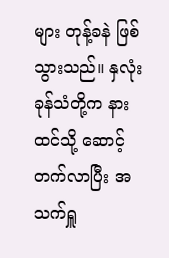များ တုန့်ခနဲ ဖြစ်သွားသည်။ နှလုံးခုန်သံတို့က နားထင်သို့ ဆောင့်တက်လာပြီး အသက်ရှူ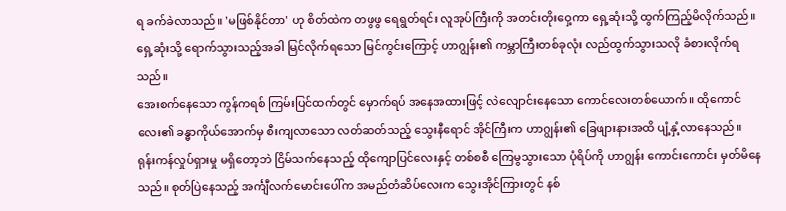ရ ခက်ခဲလာသည်။ 'မဖြစ်နိုင်တာ' ဟု စိတ်ထဲက တဖွဖွ ရေရွတ်ရင်း လူအုပ်ကြီးကို အတင်းတိုးဝှေ့ကာ ရှေ့ဆုံးသို့ ထွက်ကြည့်မိလိုက်သည်။
ရှေ့ဆုံးသို့ ရောက်သွားသည့်အခါ မြင်လိုက်ရသော မြင်ကွင်းကြောင့် ဟာဂျွန်း၏ ကမ္ဘာကြီးတစ်ခုလုံး လည်ထွက်သွားသလို ခံစားလိုက်ရသည်။
အေးစက်နေသော ကွန်ကရစ် ကြမ်းပြင်ထက်တွင် မှောက်ရပ် အနေအထားဖြင့် လဲလျောင်းနေသော ကောင်လေးတစ်ယောက်။ ထိုကောင်လေး၏ ခန္ဓာကိုယ်အောက်မှ စီးကျလာသော လတ်ဆတ်သည့် သွေးနီရောင် အိုင်ကြီးက ဟာဂျွန်း၏ ခြေဖျားနားအထိ ပျံ့နှံ့လာနေသည်။
ရုန်းကန်လှုပ်ရှားမှု မရှိတော့ဘဲ ငြိမ်သက်နေသည့် ထိုကျောပြင်လေးနှင့် တစ်စစီ ကြေမွသွားသော ပုံရိပ်ကို ဟာဂျွန်း ကောင်းကောင်း မှတ်မိနေသည်။ စုတ်ပြဲနေသည့် အင်္ကျီလက်မောင်းပေါ်က အမည်တံဆိပ်လေးက သွေးအိုင်ကြားတွင် နစ်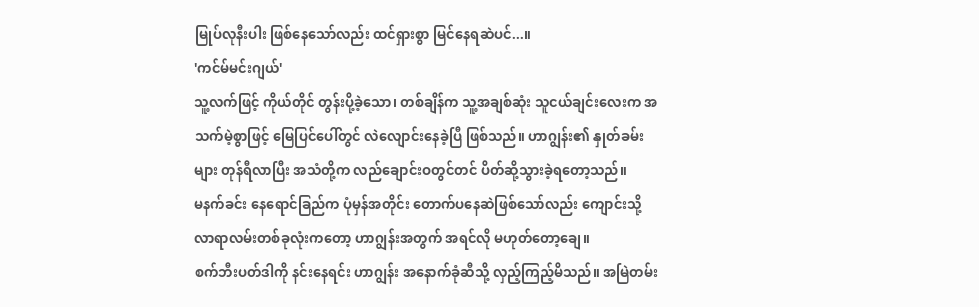မြုပ်လုနီးပါး ဖြစ်နေသော်လည်း ထင်ရှားစွာ မြင်နေရဆဲပင်...။
'ကင်မ်မင်းဂျယ်'
သူ့လက်ဖြင့် ကိုယ်တိုင် တွန်းပို့ခဲ့သော၊ တစ်ချိန်က သူ့အချစ်ဆုံး သူငယ်ချင်းလေးက အသက်မဲ့စွာဖြင့် မြေပြင်ပေါ်တွင် လဲလျောင်းနေခဲ့ပြီ ဖြစ်သည်။ ဟာဂျွန်း၏ နှုတ်ခမ်းများ တုန်ရီလာပြီး အသံတို့က လည်ချောင်းဝတွင်တင် ပိတ်ဆို့သွားခဲ့ရတော့သည်။
မနက်ခင်း နေရောင်ခြည်က ပုံမှန်အတိုင်း တောက်ပနေဆဲဖြစ်သော်လည်း ကျောင်းသို့ လာရာလမ်းတစ်ခုလုံးကတော့ ဟာဂျွန်းအတွက် အရင်လို မဟုတ်တော့ချေ။
စက်ဘီးပတ်ဒါကို နင်းနေရင်း ဟာဂျွန်း အနောက်ခုံဆီသို့ လှည့်ကြည့်မိသည်။ အမြဲတမ်း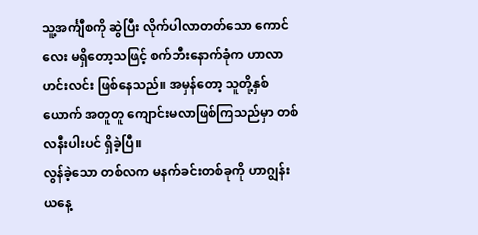သူ့အင်္ကျီစကို ဆွဲပြီး လိုက်ပါလာတတ်သော ကောင်လေး မရှိတော့သဖြင့် စက်ဘီးနောက်ခုံက ဟာလာဟင်းလင်း ဖြစ်နေသည်။ အမှန်တော့ သူတို့နှစ်ယောက် အတူတူ ကျောင်းမလာဖြစ်ကြသည်မှာ တစ်လနီးပါးပင် ရှိခဲ့ပြီ။
လွန်ခဲ့သော တစ်လက မနက်ခင်းတစ်ခုကို ဟာဂျွန်း ယနေ့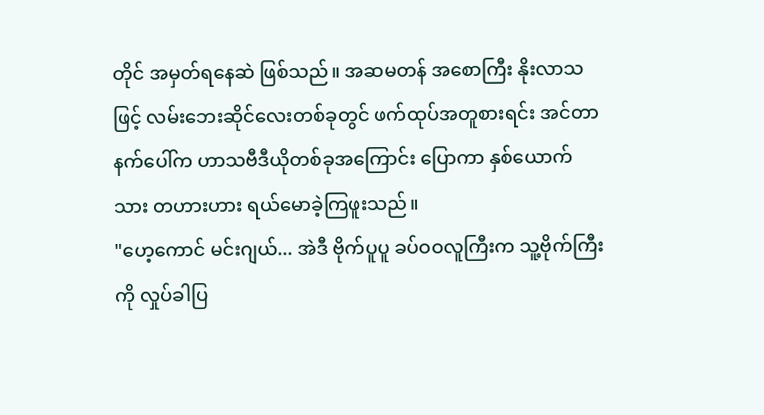တိုင် အမှတ်ရနေဆဲ ဖြစ်သည်။ အဆမတန် အစောကြီး နိုးလာသဖြင့် လမ်းဘေးဆိုင်လေးတစ်ခုတွင် ဖက်ထုပ်အတူစားရင်း အင်တာနက်ပေါ်က ဟာသဗီဒီယိုတစ်ခုအကြောင်း ပြောကာ နှစ်ယောက်သား တဟားဟား ရယ်မောခဲ့ကြဖူးသည်။
"ဟေ့ကောင် မင်းဂျယ်... အဲဒီ ဗိုက်ပူပူ ခပ်ဝဝလူကြီးက သူ့ဗိုက်ကြီးကို လှုပ်ခါပြ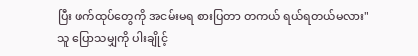ပြီး ဖက်ထုပ်တွေကို အငမ်းမရ စားပြတာ တကယ် ရယ်ရတယ်မလား"
သူ ပြောသမျှကို ပါးချိုင့်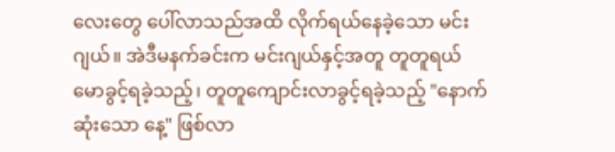လေးတွေ ပေါ်လာသည်အထိ လိုက်ရယ်နေခဲ့သော မင်းဂျယ်။ အဲဒီမနက်ခင်းက မင်းဂျယ်နှင့်အတူ တူတူရယ်မောခွင့်ရခဲ့သည့်၊ တူတူကျောင်းလာခွင့်ရခဲ့သည့် "နောက်ဆုံးသော နေ့" ဖြစ်လာ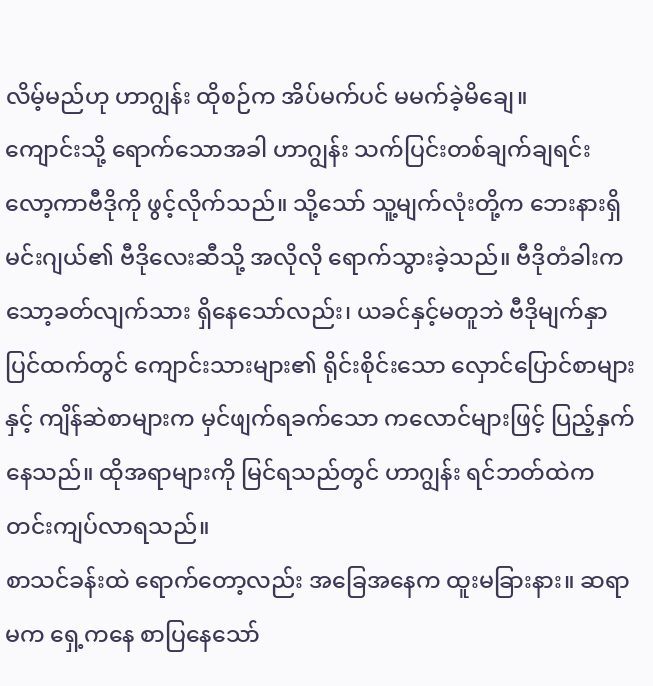လိမ့်မည်ဟု ဟာဂျွန်း ထိုစဉ်က အိပ်မက်ပင် မမက်ခဲ့မိချေ။
ကျောင်းသို့ ရောက်သောအခါ ဟာဂျွန်း သက်ပြင်းတစ်ချက်ချရင်း လော့ကာဗီဒိုကို ဖွင့်လိုက်သည်။ သို့သော် သူ့မျက်လုံးတို့က ဘေးနားရှိ မင်းဂျယ်၏ ဗီဒိုလေးဆီသို့ အလိုလို ရောက်သွားခဲ့သည်။ ဗီဒိုတံခါးက သော့ခတ်လျက်သား ရှိနေသော်လည်း၊ ယခင်နှင့်မတူဘဲ ဗီဒိုမျက်နှာပြင်ထက်တွင် ကျောင်းသားများ၏ ရိုင်းစိုင်းသော လှောင်ပြောင်စာများနှင့် ကျိန်ဆဲစာများက မှင်ဖျက်ရခက်သော ကလောင်များဖြင့် ပြည့်နှက်နေသည်။ ထိုအရာများကို မြင်ရသည်တွင် ဟာဂျွန်း ရင်ဘတ်ထဲက တင်းကျပ်လာရသည်။
စာသင်ခန်းထဲ ရောက်တော့လည်း အခြေအနေက ထူးမခြားနား။ ဆရာမက ရှေ့ကနေ စာပြနေသော်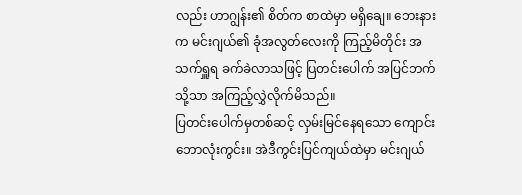လည်း ဟာဂျွန်း၏ စိတ်က စာထဲမှာ မရှိချေ။ ဘေးနားက မင်းဂျယ်၏ ခုံအလွတ်လေးကို ကြည့်မိတိုင်း အသက်ရှူရ ခက်ခဲလာသဖြင့် ပြတင်းပေါက် အပြင်ဘက်သို့သာ အကြည့်လွှဲလိုက်မိသည်။
ပြတင်းပေါက်မှတစ်ဆင့် လှမ်းမြင်နေရသော ကျောင်းဘောလုံးကွင်း။ အဲဒီကွင်းပြင်ကျယ်ထဲမှာ မင်းဂျယ်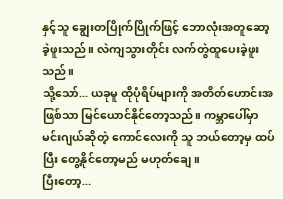နှင့်သူ ချွေးတပြိုက်ပြိုက်ဖြင့် ဘောလုံးအတူဆော့ခဲ့ဖူးသည်။ လဲကျသွားတိုင်း လက်တွဲထူပေးခဲ့ဖူးသည်။
သို့သော်... ယခုမူ ထိုပုံရိပ်များကို အတိတ်ဟောင်းအဖြစ်သာ မြင်ယောင်နိုင်တော့သည်။ ကမ္ဘာပေါ်မှာ မင်းဂျယ်ဆိုတဲ့ ကောင်လေးကို သူ ဘယ်တော့မှ ထပ်ပြီး တွေ့နိုင်တော့မည် မဟုတ်ချေ။
ပြီးတော့...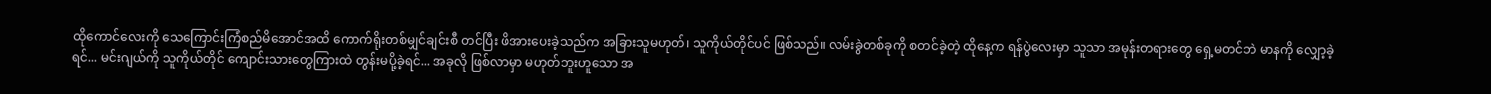ထိုကောင်လေးကို သေကြောင်းကြံစည်မိအောင်အထိ ကောက်ရိုးတစ်မျှင်ချင်းစီ တင်ပြီး ဖိအားပေးခဲ့သည်က အခြားသူမဟုတ်၊ သူကိုယ်တိုင်ပင် ဖြစ်သည်။ လမ်းခွဲတစ်ခုကို စတင်ခဲ့တဲ့ ထိုနေ့က ရန်ပွဲလေးမှာ သူသာ အမုန်းတရားတွေ ရှေ့မတင်ဘဲ မာနကို လျှော့ခဲ့ရင်... မင်းဂျယ်ကို သူကိုယ်တိုင် ကျောင်းသားတွေကြားထဲ တွန်းမပို့ခဲ့ရင်... အခုလို ဖြစ်လာမှာ မဟုတ်ဘူးဟူသော အ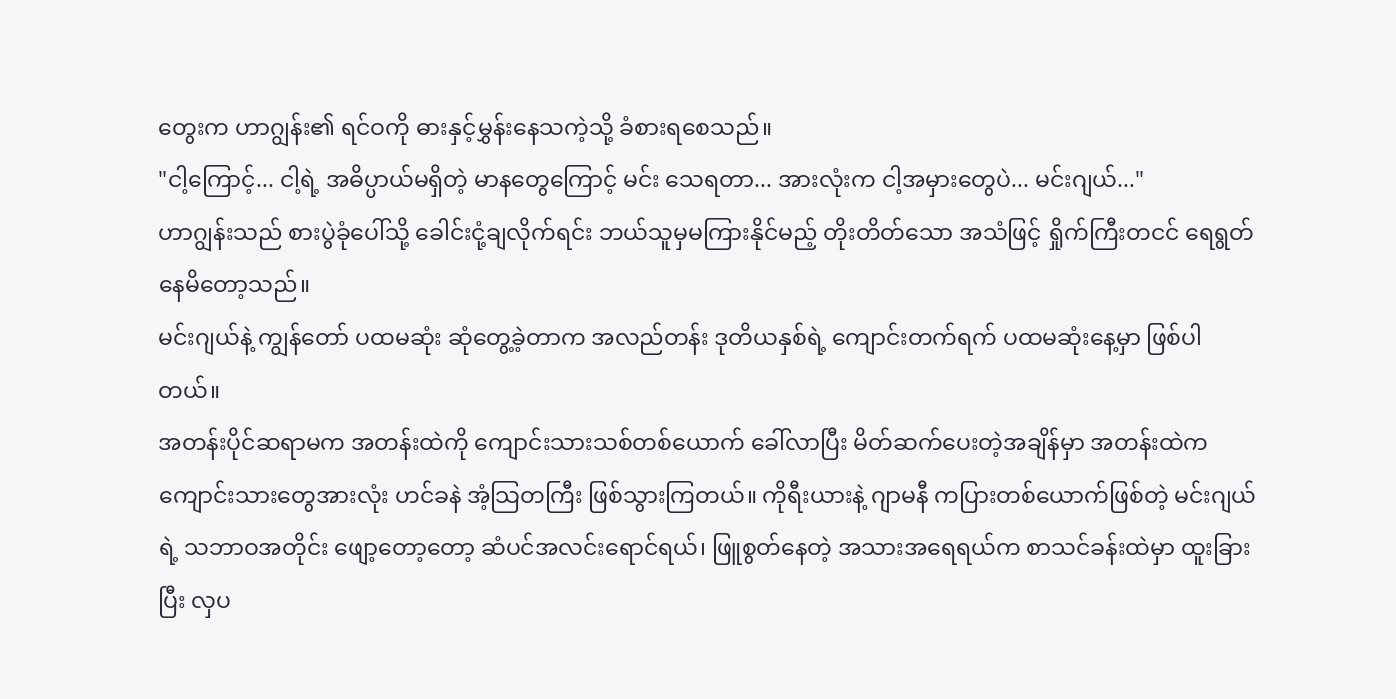တွေးက ဟာဂျွန်း၏ ရင်ဝကို ဓားနှင့်မွှန်းနေသကဲ့သို့ ခံစားရစေသည်။
"ငါ့ကြောင့်... ငါ့ရဲ့ အဓိပ္ပာယ်မရှိတဲ့ မာနတွေကြောင့် မင်း သေရတာ... အားလုံးက ငါ့အမှားတွေပဲ... မင်းဂျယ်..."
ဟာဂျွန်းသည် စားပွဲခုံပေါ်သို့ ခေါင်းငုံ့ချလိုက်ရင်း ဘယ်သူမှမကြားနိုင်မည့် တိုးတိတ်သော အသံဖြင့် ရှိုက်ကြီးတငင် ရေရွတ်နေမိတော့သည်။
မင်းဂျယ်နဲ့ ကျွန်တော် ပထမဆုံး ဆုံတွေ့ခဲ့တာက အလည်တန်း ဒုတိယနှစ်ရဲ့ ကျောင်းတက်ရက် ပထမဆုံးနေ့မှာ ဖြစ်ပါတယ်။
အတန်းပိုင်ဆရာမက အတန်းထဲကို ကျောင်းသားသစ်တစ်ယောက် ခေါ်လာပြီး မိတ်ဆက်ပေးတဲ့အချိန်မှာ အတန်းထဲက ကျောင်းသားတွေအားလုံး ဟင်ခနဲ အံ့သြတကြီး ဖြစ်သွားကြတယ်။ ကိုရီးယားနဲ့ ဂျာမနီ ကပြားတစ်ယောက်ဖြစ်တဲ့ မင်းဂျယ်ရဲ့ သဘာဝအတိုင်း ဖျော့တော့တော့ ဆံပင်အလင်းရောင်ရယ်၊ ဖြူစွတ်နေတဲ့ အသားအရေရယ်က စာသင်ခန်းထဲမှာ ထူးခြားပြီး လှပ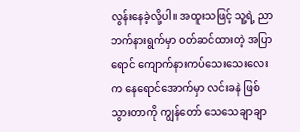လွန်းနေခဲ့လို့ပါ။ အထူးသဖြင့် သူ့ရဲ့ ညာဘက်နားရွက်မှာ ဝတ်ဆင်ထားတဲ့ အပြာရောင် ကျောက်နားကပ်သေးသေးလေးက နေရောင်အောက်မှာ လင်းခနဲ ဖြစ်သွားတာကို ကျွန်တော် သေသေချာချာ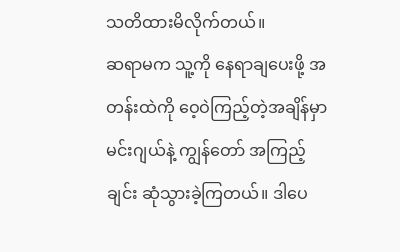သတိထားမိလိုက်တယ်။
ဆရာမက သူ့ကို နေရာချပေးဖို့ အတန်းထဲကို ဝေ့ဝဲကြည့်တဲ့အချိန်မှာ မင်းဂျယ်နဲ့ ကျွန်တော် အကြည့်ချင်း ဆုံသွားခဲ့ကြတယ်။ ဒါပေ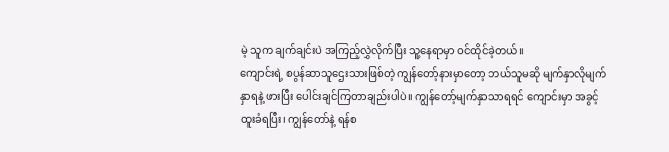မဲ့ သူက ချက်ချင်းပဲ အကြည့်လွှဲလိုက်ပြီး သူ့နေရာမှာ ဝင်ထိုင်ခဲ့တယ်။
ကျောင်းရဲ့ စပွန်ဆာသူဌေးသားဖြစ်တဲ့ ကျွန်တော့်နားမှာတော့ ဘယ်သူမဆို မျက်နှာလိုမျက်နှာရနဲ့ ဖားပြီး ပေါင်းချင်ကြတာချည်းပါပဲ။ ကျွန်တော့်မျက်နှာသာရရင် ကျောင်းမှာ အခွင့်ထူးခံရပြီး၊ ကျွန်တော်နဲ့ ရန်စ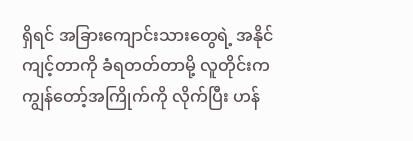ရှိရင် အခြားကျောင်းသားတွေရဲ့ အနိုင်ကျင့်တာကို ခံရတတ်တာမို့ လူတိုင်းက ကျွန်တော့်အကြိုက်ကို လိုက်ပြီး ဟန်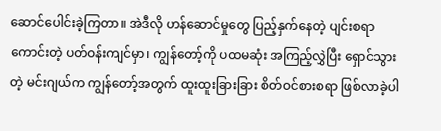ဆောင်ပေါင်းခဲ့ကြတာ။ အဲဒီလို ဟန်ဆောင်မှုတွေ ပြည့်နှက်နေတဲ့ ပျင်းစရာကောင်းတဲ့ ပတ်ဝန်းကျင်မှာ၊ ကျွန်တော့်ကို ပထမဆုံး အကြည့်လွှဲပြီး ရှောင်သွားတဲ့ မင်းဂျယ်က ကျွန်တော့်အတွက် ထူးထူးခြားခြား စိတ်ဝင်စားစရာ ဖြစ်လာခဲ့ပါ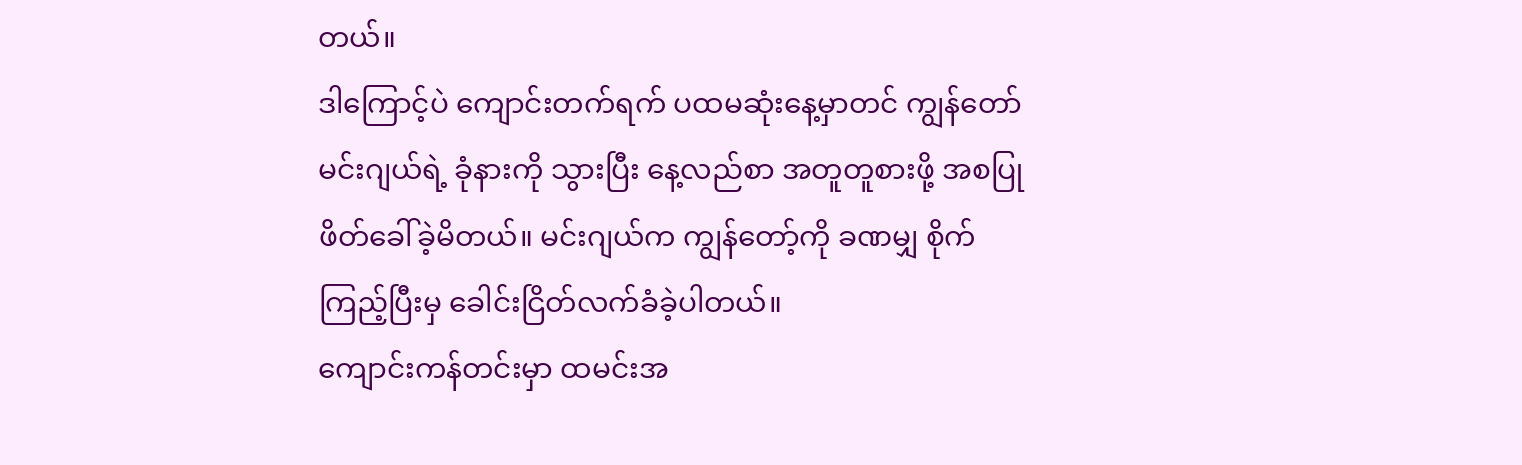တယ်။
ဒါကြောင့်ပဲ ကျောင်းတက်ရက် ပထမဆုံးနေ့မှာတင် ကျွန်တော် မင်းဂျယ်ရဲ့ ခုံနားကို သွားပြီး နေ့လည်စာ အတူတူစားဖို့ အစပြု ဖိတ်ခေါ်ခဲ့မိတယ်။ မင်းဂျယ်က ကျွန်တော့်ကို ခဏမျှ စိုက်ကြည့်ပြီးမှ ခေါင်းငြိတ်လက်ခံခဲ့ပါတယ်။
ကျောင်းကန်တင်းမှာ ထမင်းအ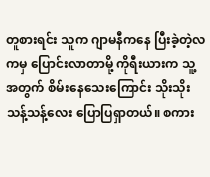တူစားရင်း သူက ဂျာမနီကနေ ပြီးခဲ့တဲ့လကမှ ပြောင်းလာတာမို့ ကိုရီးယားက သူ့အတွက် စိမ်းနေသေးကြောင်း သိုးသိုးသန့်သန့်လေး ပြောပြရှာတယ်။ စကား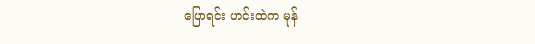ပြောရင်း ဟင်းထဲက မုန်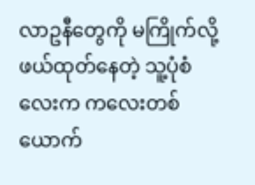လာဥနီတွေကို မကြိုက်လို့ ဖယ်ထုတ်နေတဲ့ သူ့ပုံစံလေးက ကလေးတစ်ယောက်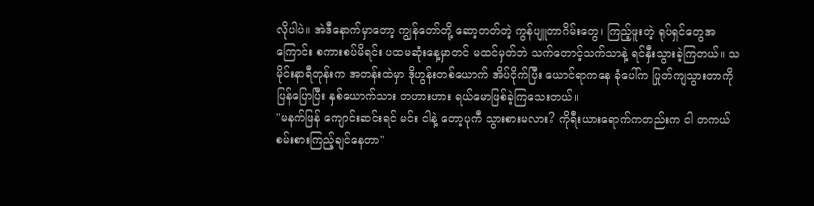လိုပါပဲ။ အဲဒီနောက်မှာတော့ ကျွန်တော်တို့ ဆော့တတ်တဲ့ ကွန်ပျူတာဂိမ်းတွေ၊ ကြည့်ဖူးတဲ့ ရုပ်ရှင်တွေအကြောင်း စကားစပ်မိရင်း ပထမဆုံးနေ့မှာတင် မထင်မှတ်ဘဲ သက်တောင့်သက်သာနဲ့ ရင်နှီးသွားခဲ့ကြတယ်။ သမိုင်းနာရီတုန်းက အတန်းထဲမှာ ဒိုဟွန်းတစ်ယောက် အိပ်ငိုက်ပြီး ယောင်ရာကနေ ခုံပေါ်က ပြုတ်ကျသွားတာကို ပြန်ပြောပြီး နှစ်ယောက်သား တဟားဟား ရယ်မောဖြစ်ခဲ့ကြသေးတယ်။
"မနက်ဖြန် ကျောင်းဆင်းရင် မင်း ငါနဲ့ တော့ပုကီ သွားစားမလား? ကိုရီးယားရောက်ကတည်းက ငါ တကယ် စမ်းစားကြည့်ချင်နေတာ"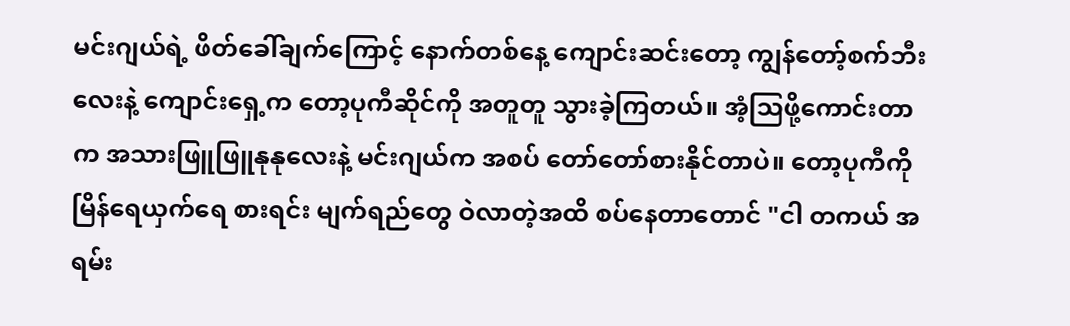မင်းဂျယ်ရဲ့ ဖိတ်ခေါ်ချက်ကြောင့် နောက်တစ်နေ့ ကျောင်းဆင်းတော့ ကျွန်တော့်စက်ဘီးလေးနဲ့ ကျောင်းရှေ့က တော့ပုကီဆိုင်ကို အတူတူ သွားခဲ့ကြတယ်။ အံ့သြဖို့ကောင်းတာက အသားဖြူဖြူနုနုလေးနဲ့ မင်းဂျယ်က အစပ် တော်တော်စားနိုင်တာပဲ။ တော့ပုကီကို မြိန်ရေယှက်ရေ စားရင်း မျက်ရည်တွေ ဝဲလာတဲ့အထိ စပ်နေတာတောင် "ငါ တကယ် အရမ်း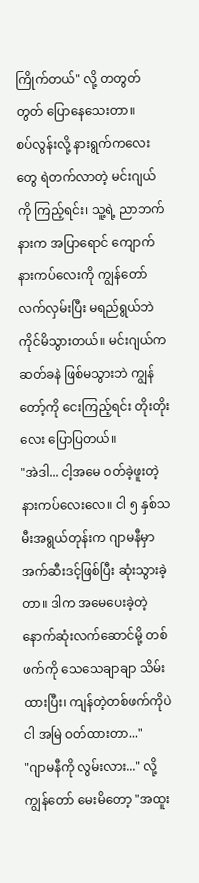ကြိုက်တယ်" လို့ တတွတ်တွတ် ပြောနေသေးတာ။
စပ်လွန်းလို့ နားရွက်ကလေးတွေ ရဲတက်လာတဲ့ မင်းဂျယ်ကို ကြည့်ရင်း၊ သူ့ရဲ့ ညာဘက်နားက အပြာရောင် ကျောက်နားကပ်လေးကို ကျွန်တော် လက်လှမ်းပြီး မရည်ရွယ်ဘဲ ကိုင်မိသွားတယ်။ မင်းဂျယ်က ဆတ်ခနဲ ဖြစ်မသွားဘဲ ကျွန်တော့်ကို ငေးကြည့်ရင်း တိုးတိုးလေး ပြောပြတယ်။
"အဲဒါ... ငါ့အမေ ဝတ်ခဲ့ဖူးတဲ့ နားကပ်လေးလေ။ ငါ ၅ နှစ်သမီးအရွယ်တုန်းက ဂျာမနီမှာ အက်ဆီးဒင့်ဖြစ်ပြီး ဆုံးသွားခဲ့တာ။ ဒါက အမေပေးခဲ့တဲ့ နောက်ဆုံးလက်ဆောင်မို့ တစ်ဖက်ကို သေသေချာချာ သိမ်းထားပြီး၊ ကျန်တဲ့တစ်ဖက်ကိုပဲ ငါ အမြဲ ဝတ်ထားတာ..."
"ဂျာမနီကို လွမ်းလား..." လို့ ကျွန်တော် မေးမိတော့ "အထူး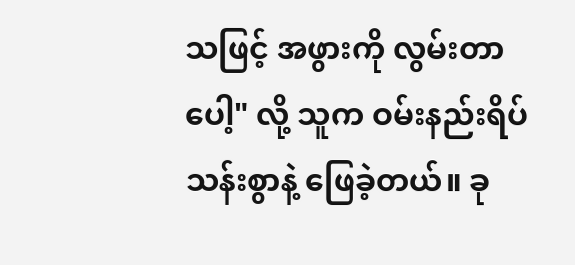သဖြင့် အဖွားကို လွမ်းတာပေါ့" လို့ သူက ဝမ်းနည်းရိပ်သန်းစွာနဲ့ ဖြေခဲ့တယ်။ ခု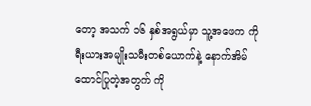တော့ အသက် ၁၆ နှစ်အရွယ်မှာ သူ့အဖေက ကိုရီးယားအမျိုးသမီးတစ်ယောက်နဲ့ နောက်အိမ်ထောင်ပြုတဲ့အတွက် ကို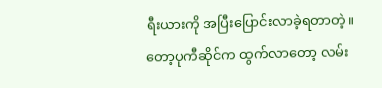ရီးယားကို အပြီးပြောင်းလာခဲ့ရတာတဲ့။
တော့ပုကီဆိုင်က ထွက်လာတော့ လမ်း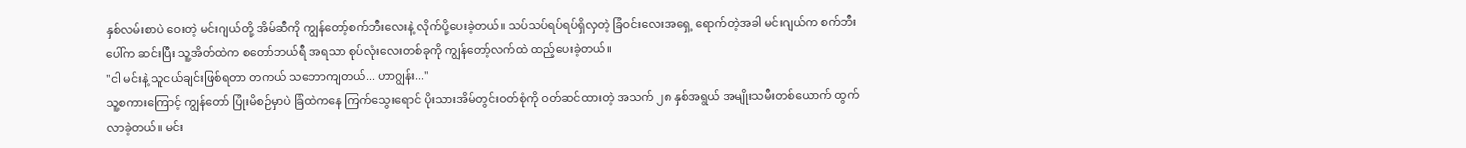နှစ်လမ်းစာပဲ ဝေးတဲ့ မင်းဂျယ်တို့ အိမ်ဆီကို ကျွန်တော့်စက်ဘီးလေးနဲ့ လိုက်ပို့ပေးခဲ့တယ်။ သပ်သပ်ရပ်ရပ်ရှိလှတဲ့ ခြံဝင်းလေးအရှေ့ ရောက်တဲ့အခါ မင်းဂျယ်က စက်ဘီးပေါ်က ဆင်းပြီး သူ့အိတ်ထဲက စတော်ဘယ်ရီ အရသာ စုပ်လုံးလေးတစ်ခုကို ကျွန်တော့်လက်ထဲ ထည့်ပေးခဲ့တယ်။
"ငါ မင်းနဲ့ သူငယ်ချင်းဖြစ်ရတာ တကယ် သဘောကျတယ်... ဟာဂျွန်း..."
သူ့စကားကြောင့် ကျွန်တော် ပြုံးမိစဉ်မှာပဲ ခြံထဲကနေ ကြက်သွေးရောင် ပိုးသားအိမ်တွင်းဝတ်စုံကို ဝတ်ဆင်ထားတဲ့ အသက် ၂၈ နှစ်အရွယ် အမျိုးသမီးတစ်ယောက် ထွက်လာခဲ့တယ်။ မင်း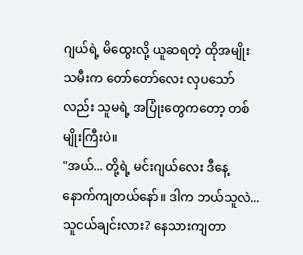ဂျယ်ရဲ့ မိထွေးလို့ ယူဆရတဲ့ ထိုအမျိုးသမီးက တော်တော်လေး လှပသော်လည်း သူမရဲ့ အပြုံးတွေကတော့ တစ်မျိုးကြီးပဲ။
"အယ်... တို့ရဲ့ မင်းဂျယ်လေး ဒီနေ့ နောက်ကျတယ်နော်။ ဒါက ဘယ်သူလဲ... သူငယ်ချင်းလား? နေသားကျတာ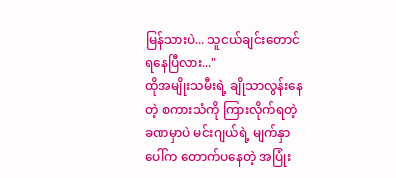မြန်သားပဲ... သူငယ်ချင်းတောင် ရနေပြီလား..."
ထိုအမျိုးသမီးရဲ့ ချိုသာလွန်းနေတဲ့ စကားသံကို ကြားလိုက်ရတဲ့ ခဏမှာပဲ မင်းဂျယ်ရဲ့ မျက်နှာပေါ်က တောက်ပနေတဲ့ အပြုံး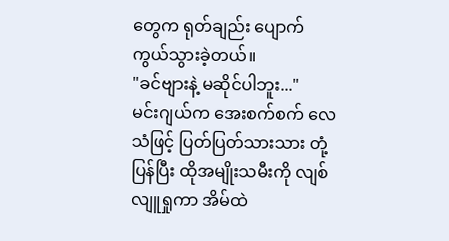တွေက ရုတ်ချည်း ပျောက်ကွယ်သွားခဲ့တယ်။
"ခင်ဗျားနဲ့ မဆိုင်ပါဘူး..."
မင်းဂျယ်က အေးစက်စက် လေသံဖြင့် ပြတ်ပြတ်သားသား တုံ့ပြန်ပြီး ထိုအမျိုးသမီးကို လျစ်လျူရှုကာ အိမ်ထဲ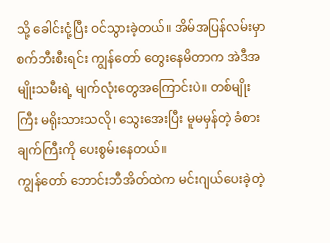သို့ ခေါင်းငုံ့ပြီး ဝင်သွားခဲ့တယ်။ အိမ်အပြန်လမ်းမှာ စက်ဘီးစီးရင်း ကျွန်တော် တွေးနေမိတာက အဲဒီအမျိုးသမီးရဲ့ မျက်လုံးတွေအကြောင်းပဲ။ တစ်မျိုးကြီး မရိုးသားသလို၊ သွေးအေးပြီး မူမမှန်တဲ့ ခံစားချက်ကြီးကို ပေးစွမ်းနေတယ်။
ကျွန်တော် ဘောင်းဘီအိတ်ထဲက မင်းဂျယ်ပေးခဲ့တဲ့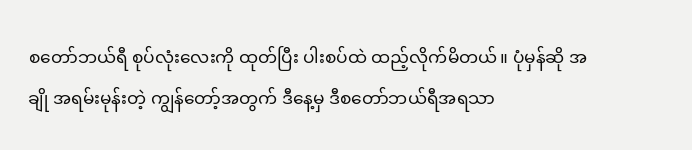စတော်ဘယ်ရီ စုပ်လုံးလေးကို ထုတ်ပြီး ပါးစပ်ထဲ ထည့်လိုက်မိတယ်။ ပုံမှန်ဆို အချို အရမ်းမုန်းတဲ့ ကျွန်တော့်အတွက် ဒီနေ့မှ ဒီစတော်ဘယ်ရီအရသာ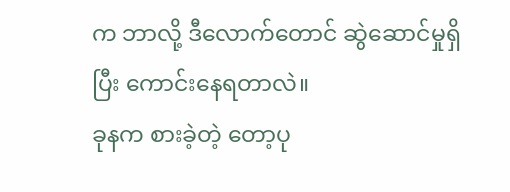က ဘာလို့ ဒီလောက်တောင် ဆွဲဆောင်မှုရှိပြီး ကောင်းနေရတာလဲ။
ခုနက စားခဲ့တဲ့ တော့ပု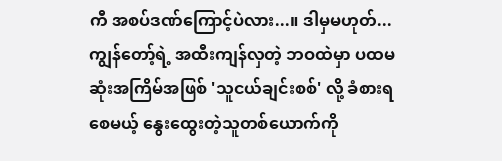ကီ အစပ်ဒဏ်ကြောင့်ပဲလား...။ ဒါမှမဟုတ်... ကျွန်တော့်ရဲ့ အထီးကျန်လှတဲ့ ဘဝထဲမှာ ပထမဆုံးအကြိမ်အဖြစ် 'သူငယ်ချင်းစစ်' လို့ ခံစားရစေမယ့် နွေးထွေးတဲ့သူတစ်ယောက်ကို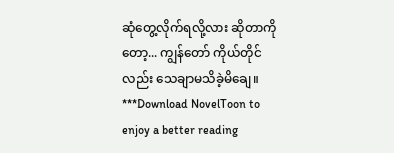ဆုံတွေ့လိုက်ရလို့လား ဆိုတာကိုတော့... ကျွန်တော် ကိုယ်တိုင်လည်း သေချာမသိခဲ့မိချေ။
***Download NovelToon to enjoy a better reading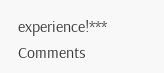experience!***
Comments